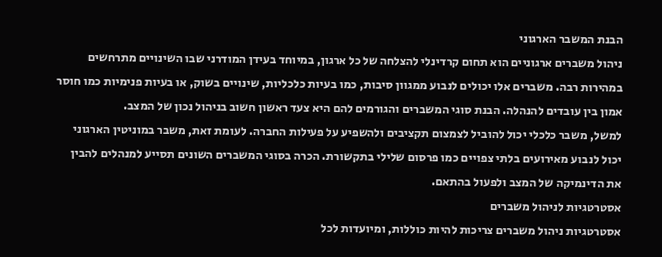הבנת המשבר הארגוני
ניהול משברים ארגוניים הוא תחום קרדינלי להצלחה של כל ארגון, במיוחד בעידן המודרני שבו השינויים מתרחשים במהירות רבה. משברים אלו יכולים לנבוע ממגוון סיבות, כמו בעיות כלכליות, שינויים בשוק, או בעיות פנימיות כמו חוסר אמון בין עובדים להנהלה. הבנת סוגי המשברים והגורמים להם היא צעד ראשון חשוב בניהול נכון של המצב.
למשל, משבר כלכלי יכול להוביל לצמצום תקציבים ולהשפיע על פעילות החברה. לעומת זאת, משבר במוניטין הארגוני יכול לנבוע מאירועים בלתי צפויים כמו פרסום שלילי בתקשורת. הכרה בסוגי המשברים השונים תסייע למנהלים להבין את הדינמיקה של המצב ולפעול בהתאם.
אסטרטגיות לניהול משברים
אסטרטגיות ניהול משברים צריכות להיות כוללות, ומיועדות לכל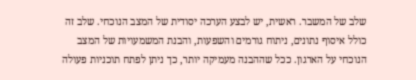שלב של המשבר. ראשית, יש לבצע הערכה יסודית של המצב הנוכחי. שלב זה כולל איסוף נתונים, ניתוח גורמים והשפעות, והבנת המשמעויות של המצב הנוכחי על הארגון. ככל שההבנה מעמיקה יותר, כך ניתן לפתח תוכניות פעולה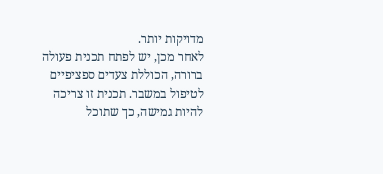מדויקות יותר.
לאחר מכן, יש לפתח תכנית פעולה ברורה, הכוללת צעדים ספציפיים לטיפול במשבר. תכנית זו צריכה להיות גמישה, כך שתוכל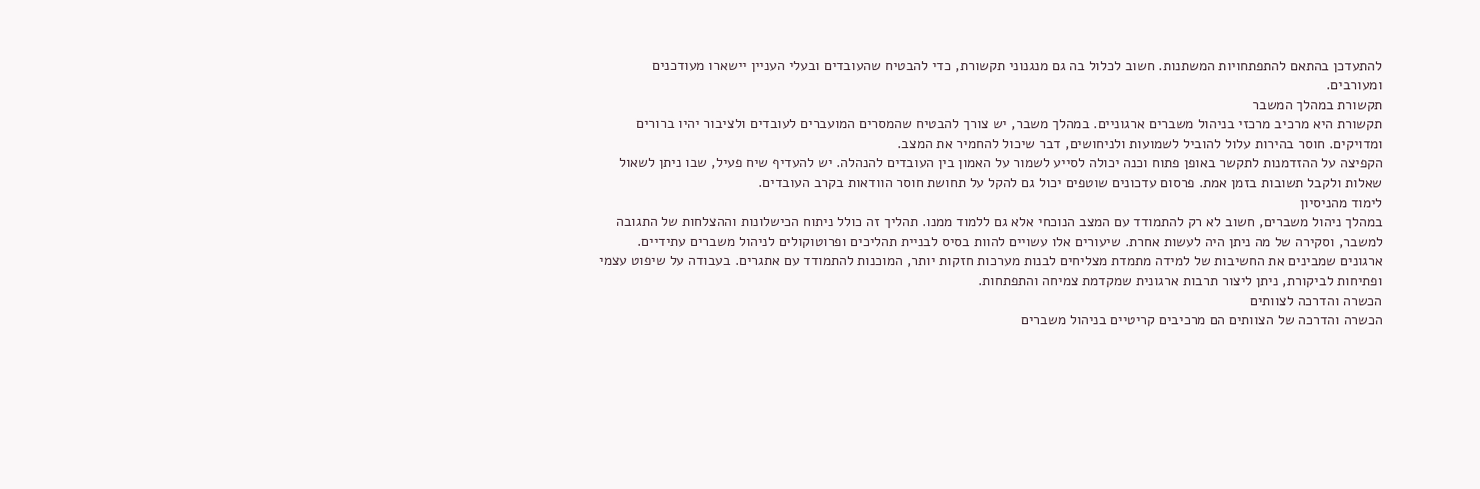להתעדכן בהתאם להתפתחויות המשתנות. חשוב לכלול בה גם מנגנוני תקשורת, כדי להבטיח שהעובדים ובעלי העניין יישארו מעודכנים ומעורבים.
תקשורת במהלך המשבר
תקשורת היא מרכיב מרכזי בניהול משברים ארגוניים. במהלך משבר, יש צורך להבטיח שהמסרים המועברים לעובדים ולציבור יהיו ברורים ומדויקים. חוסר בהירות עלול להוביל לשמועות ולניחושים, דבר שיכול להחמיר את המצב.
הקפיצה על ההזדמנות לתקשר באופן פתוח וכנה יכולה לסייע לשמור על האמון בין העובדים להנהלה. יש להעדיף שיח פעיל, שבו ניתן לשאול שאלות ולקבל תשובות בזמן אמת. פרסום עדכונים שוטפים יכול גם להקל על תחושת חוסר הוודאות בקרב העובדים.
לימוד מהניסיון
במהלך ניהול משברים, חשוב לא רק להתמודד עם המצב הנוכחי אלא גם ללמוד ממנו. תהליך זה כולל ניתוח הכישלונות וההצלחות של התגובה למשבר, וסקירה של מה ניתן היה לעשות אחרת. שיעורים אלו עשויים להוות בסיס לבניית תהליכים ופרוטוקולים לניהול משברים עתידיים.
ארגונים שמבינים את החשיבות של למידה מתמדת מצליחים לבנות מערכות חזקות יותר, המוכנות להתמודד עם אתגרים. בעבודה על שיפוט עצמי ופתיחות לביקורת, ניתן ליצור תרבות ארגונית שמקדמת צמיחה והתפתחות.
הכשרה והדרכה לצוותים
הכשרה והדרכה של הצוותים הם מרכיבים קריטיים בניהול משברים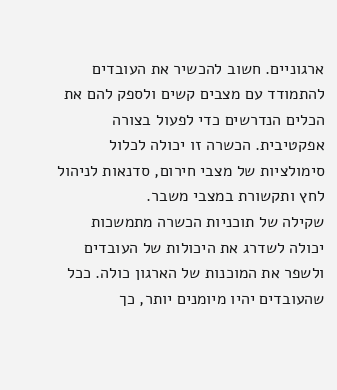ארגוניים. חשוב להכשיר את העובדים להתמודד עם מצבים קשים ולספק להם את הכלים הנדרשים כדי לפעול בצורה אפקטיבית. הכשרה זו יכולה לכלול סימולציות של מצבי חירום, סדנאות לניהול לחץ ותקשורת במצבי משבר.
שקילה של תוכניות הכשרה מתמשכות יכולה לשדרג את היכולות של העובדים ולשפר את המוכנות של הארגון כולה. ככל שהעובדים יהיו מיומנים יותר, כך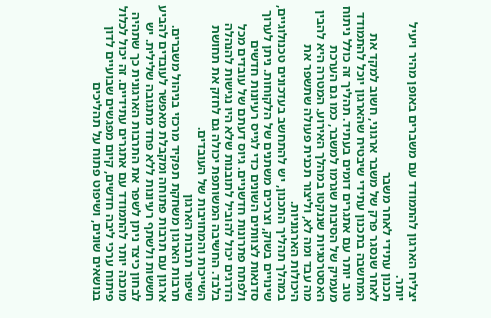יצליח הארגון להתמודד עם משברים באופן מהיר ויעיל יותר.
תכנון עתידי לאחר משבר
לאחר שנסגר פרק של משבר ארגוני, חשוב למקד את המחשבה בתכנון עתידי שיבטיח שהארגון יוכל להתמודד טוב יותר עם אתגרים דומים בעתיד. תהליך זה כולל ניתוח מעמיק של הסיבות שגרמו למשבר, כמו גם הערכת האסטרטגיות שננקטו במהלך האירוע. המטרה היא להבין מה עבד ומה לא, וליצור תכנית פעולה שתשפר את היכולות הארגוניות.
במהלך תהליך התכנון, יש להתחשב בעדכונים טכנולוגיים, שינויים בשוק, וצרכים משתנים של הלקוחות. ניתן לערוך סדנאות לצוותים השונים כדי לגייס רעיונות חדשים ולפתח פתרונות חדשניים. גיוס דעתם של עובדים מכל הדרגים יכול להוביל לתובנות שלא היו נגישות להנהלה בלבד. החשיבה המשותפת יכולה גם לחזק את תחושת השייכות והמחויבות של העובדים.
שיפור תרבות הארגון
תרבות הארגון משחקת תפקיד מרכזי בניהול משברים. ארגון עם תרבות פתוחה ומקבלת מאפשר לעובדים להביע חששות ולשתף רעיונות ללא פחד מתגובה שלילית. יש לבחון כיצד ניתן לשפר את התרבות הארגונית כך שתהיה מוכנה יותר להתמודד עם אתגרים עתידיים. זה יכול לכלול פיתוח ערכי ליבה חדשים, קיום מפגשים שבועיים לדון בנושאים שונים, ושיפוט פתוח על תהליכים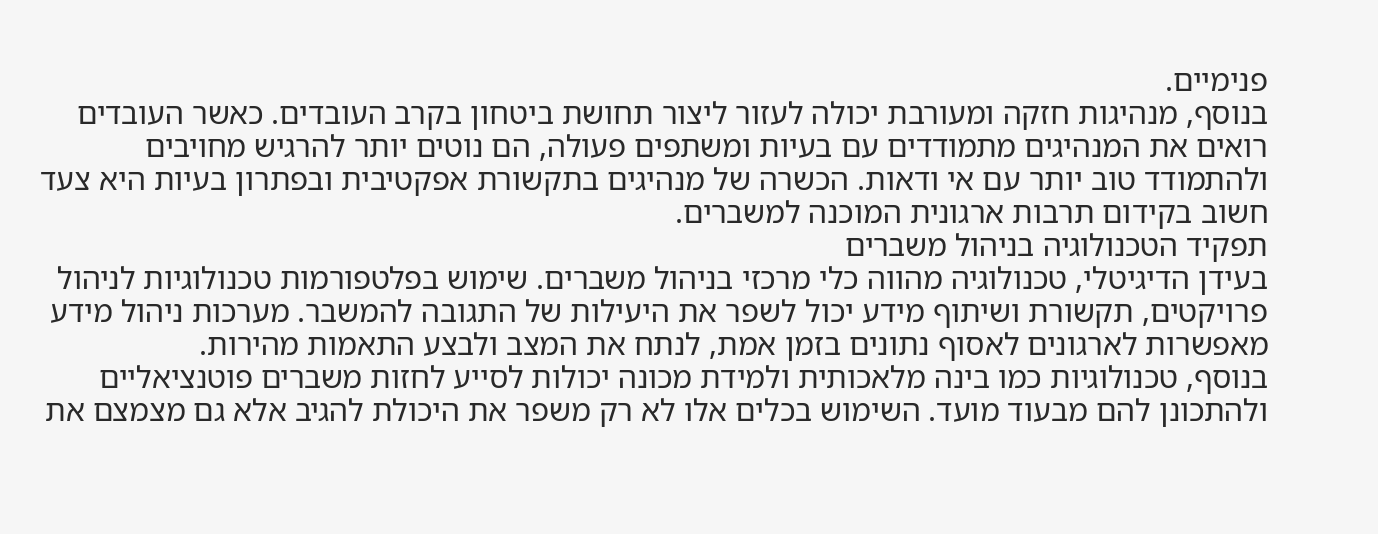פנימיים.
בנוסף, מנהיגות חזקה ומעורבת יכולה לעזור ליצור תחושת ביטחון בקרב העובדים. כאשר העובדים רואים את המנהיגים מתמודדים עם בעיות ומשתפים פעולה, הם נוטים יותר להרגיש מחויבים ולהתמודד טוב יותר עם אי ודאות. הכשרה של מנהיגים בתקשורת אפקטיבית ובפתרון בעיות היא צעד חשוב בקידום תרבות ארגונית המוכנה למשברים.
תפקיד הטכנולוגיה בניהול משברים
בעידן הדיגיטלי, טכנולוגיה מהווה כלי מרכזי בניהול משברים. שימוש בפלטפורמות טכנולוגיות לניהול פרויקטים, תקשורת ושיתוף מידע יכול לשפר את היעילות של התגובה להמשבר. מערכות ניהול מידע מאפשרות לארגונים לאסוף נתונים בזמן אמת, לנתח את המצב ולבצע התאמות מהירות.
בנוסף, טכנולוגיות כמו בינה מלאכותית ולמידת מכונה יכולות לסייע לחזות משברים פוטנציאליים ולהתכונן להם מבעוד מועד. השימוש בכלים אלו לא רק משפר את היכולת להגיב אלא גם מצמצם את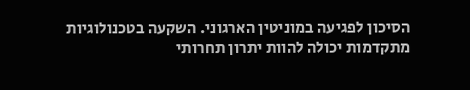הסיכון לפגיעה במוניטין הארגוני. השקעה בטכנולוגיות מתקדמות יכולה להוות יתרון תחרותי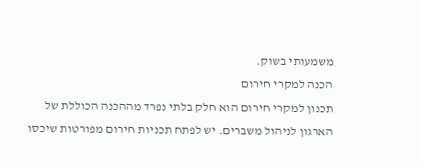משמעותי בשוק.
הכנה למקרי חירום
תכנון למקרי חירום הוא חלק בלתי נפרד מההכנה הכוללת של הארגון לניהול משברים. יש לפתח תכניות חירום מפורטות שיכסו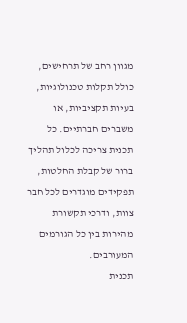מגוון רחב של תרחישים, כולל תקלות טכנולוגיות, בעיות תקציביות, או משברים חברתיים. כל תכנית צריכה לכלול תהליך ברור של קבלת החלטות, תפקידים מוגדרים לכל חבר צוות, ודרכי תקשורת מהירות בין כל הגורמים המעורבים.
תכנית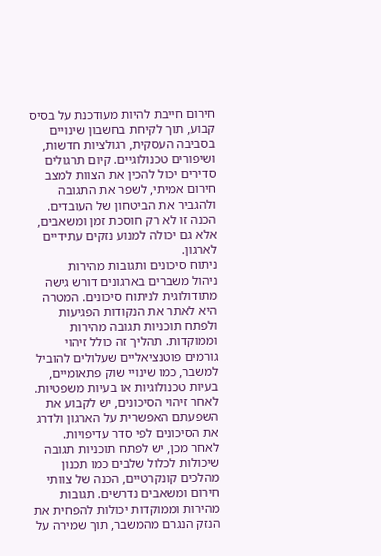חירום חייבת להיות מעודכנת על בסיס קבוע, תוך לקיחת בחשבון שינויים בסביבה העסקית, רגולציות חדשות, ושיפורים טכנולוגיים. קיום תרגולים סדירים יכול להכין את הצוות למצב חירום אמיתי, לשפר את התגובה ולהגביר את הביטחון של העובדים. הכנה זו לא רק חוסכת זמן ומשאבים, אלא גם יכולה למנוע נזקים עתידיים לארגון.
ניתוח סיכונים ותגובות מהירות
ניהול משברים בארגונים דורש גישה מתודולוגית לניתוח סיכונים. המטרה היא לאתר את הנקודות הפגיעות ולפתח תוכניות תגובה מהירות וממוקדות. תהליך זה כולל זיהוי גורמים פוטנציאליים שעלולים להוביל למשבר, כמו שינויי שוק פתאומיים, בעיות טכנולוגיות או בעיות משפטיות. לאחר זיהוי הסיכונים, יש לקבוע את השפעתם האפשרית על הארגון ולדרג את הסיכונים לפי סדר עדיפויות.
לאחר מכן, יש לפתח תוכניות תגובה שיכולות לכלול שלבים כמו תכנון מהלכים קונקרטיים, הכנה של צוותי חירום ומשאבים נדרשים. תגובות מהירות וממוקדות יכולות להפחית את הנזק הנגרם מהמשבר, תוך שמירה על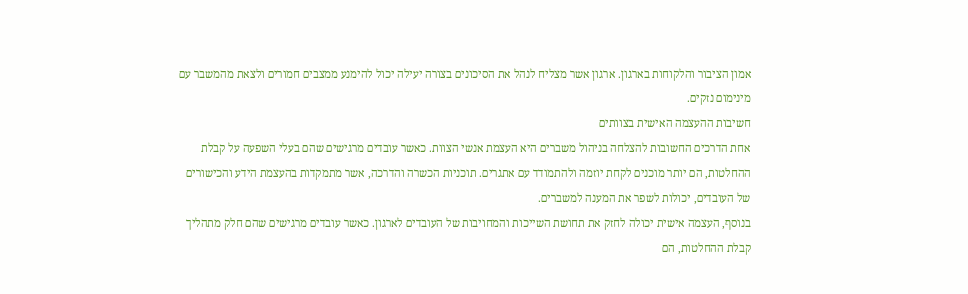אמון הציבור והלקוחות בארגון. ארגון אשר מצליח לנהל את הסיכונים בצורה יעילה יכול להימנע ממצבים חמורים ולצאת מהמשבר עם מינימום נזקים.
חשיבות ההעצמה האישית בצוותים
אחת הדרכים החשובות להצלחה בניהול משברים היא העצמת אנשי הצוות. כאשר עובדים מרגישים שהם בעלי השפעה על קבלת ההחלטות, הם יותר מוכנים לקחת יוזמה ולהתמודד עם אתגרים. תוכניות הכשרה והדרכה, אשר מתמקדות בהעצמת הידע והכישורים של העובדים, יכולות לשפר את המענה למשברים.
בנוסף, העצמה אישית יכולה לחזק את תחושת השייכות והמחויבות של העובדים לארגון. כאשר עובדים מרגישים שהם חלק מתהליך קבלת ההחלטות, הם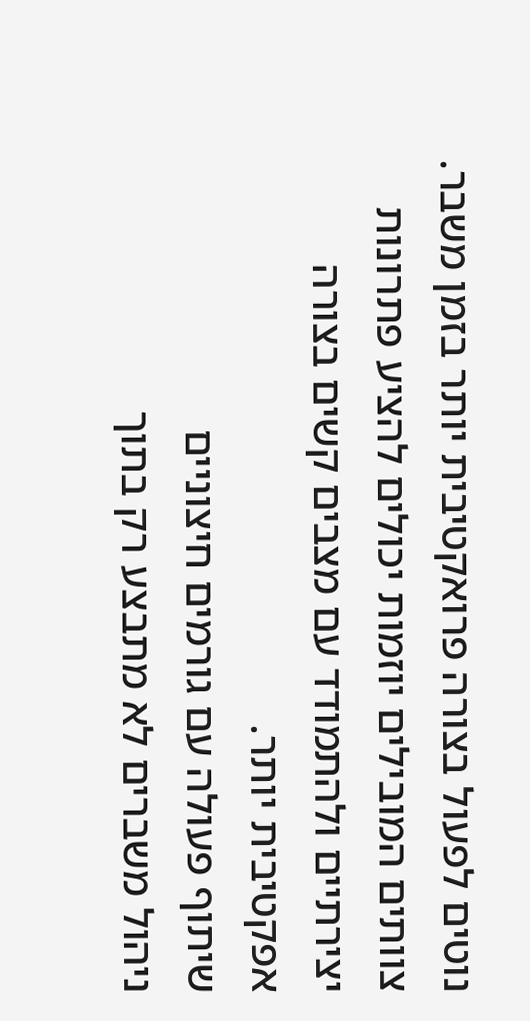נוטים לפעול בצורה פרואקטיבית יותר בזמן משבר. צוותים המובילים יוזמות יכולים להציע פתרונות יצירתיים ולהתמודד עם מצבים קשים בצורה אפקטיבית יותר.
שיתוף פעולה עם גורמים חיצוניים
ניהול משברים לא מתבצע רק בתוך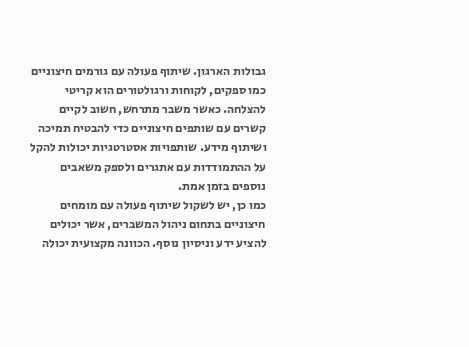גבולות הארגון. שיתוף פעולה עם גורמים חיצוניים כמו ספקים, לקוחות ורגולטורים הוא קריטי להצלחה. כאשר משבר מתרחש, חשוב לקיים קשרים עם שותפים חיצוניים כדי להבטיח תמיכה ושיתוף מידע. שותפויות אסטרטגיות יכולות להקל על ההתמודדות עם אתגרים ולספק משאבים נוספים בזמן אמת.
כמו כן, יש לשקול שיתוף פעולה עם מומחים חיצוניים בתחום ניהול המשברים, אשר יכולים להציע ידע וניסיון נוסף. הכוונה מקצועית יכולה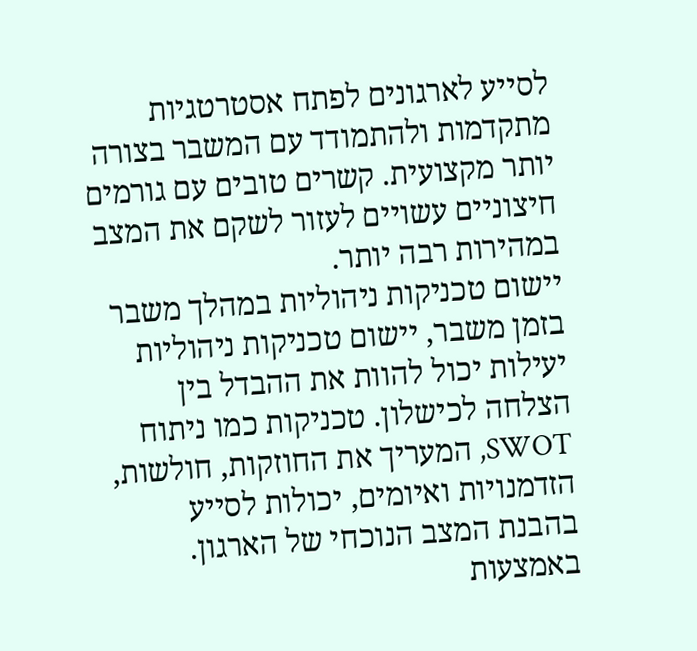לסייע לארגונים לפתח אסטרטגיות מתקדמות ולהתמודד עם המשבר בצורה יותר מקצועית. קשרים טובים עם גורמים חיצוניים עשויים לעזור לשקם את המצב במהירות רבה יותר.
יישום טכניקות ניהוליות במהלך משבר
בזמן משבר, יישום טכניקות ניהוליות יעילות יכול להוות את ההבדל בין הצלחה לכישלון. טכניקות כמו ניתוח SWOT, המעריך את החוזקות, חולשות, הזדמנויות ואיומים, יכולות לסייע בהבנת המצב הנוכחי של הארגון. באמצעות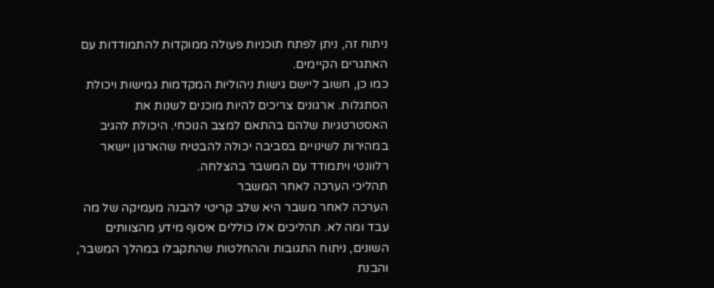ניתוח זה, ניתן לפתח תוכניות פעולה ממוקדות להתמודדות עם האתגרים הקיימים.
כמו כן, חשוב ליישם גישות ניהוליות המקדמות גמישות ויכולת הסתגלות. ארגונים צריכים להיות מוכנים לשנות את האסטרטגיות שלהם בהתאם למצב הנוכחי. היכולת להגיב במהירות לשינויים בסביבה יכולה להבטיח שהארגון יישאר רלוונטי ויתמודד עם המשבר בהצלחה.
תהליכי הערכה לאחר המשבר
הערכה לאחר משבר היא שלב קריטי להבנה מעמיקה של מה עבד ומה לא. תהליכים אלו כוללים איסוף מידע מהצוותים השונים, ניתוח התגובות וההחלטות שהתקבלו במהלך המשבר, והבנת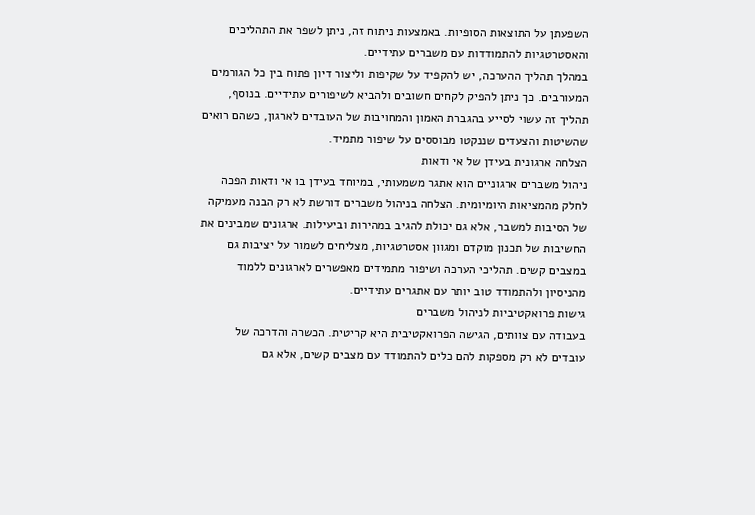השפעתן על התוצאות הסופיות. באמצעות ניתוח זה, ניתן לשפר את התהליכים והאסטרטגיות להתמודדות עם משברים עתידיים.
במהלך תהליך ההערכה, יש להקפיד על שקיפות וליצור דיון פתוח בין כל הגורמים המעורבים. כך ניתן להפיק לקחים חשובים ולהביא לשיפורים עתידיים. בנוסף, תהליך זה עשוי לסייע בהגברת האמון והמחויבות של העובדים לארגון, כשהם רואים שהשיטות והצעדים שננקטו מבוססים על שיפור מתמיד.
הצלחה ארגונית בעידן של אי ודאות
ניהול משברים ארגוניים הוא אתגר משמעותי, במיוחד בעידן בו אי ודאות הפכה לחלק מהמציאות היומיומית. הצלחה בניהול משברים דורשת לא רק הבנה מעמיקה של הסיבות למשבר, אלא גם יכולת להגיב במהירות וביעילות. ארגונים שמבינים את החשיבות של תכנון מוקדם ומגוון אסטרטגיות, מצליחים לשמור על יציבות גם במצבים קשים. תהליכי הערכה ושיפור מתמידים מאפשרים לארגונים ללמוד מהניסיון ולהתמודד טוב יותר עם אתגרים עתידיים.
גישות פרואקטיביות לניהול משברים
בעבודה עם צוותים, הגישה הפרואקטיבית היא קריטית. הכשרה והדרכה של עובדים לא רק מספקות להם כלים להתמודד עם מצבים קשים, אלא גם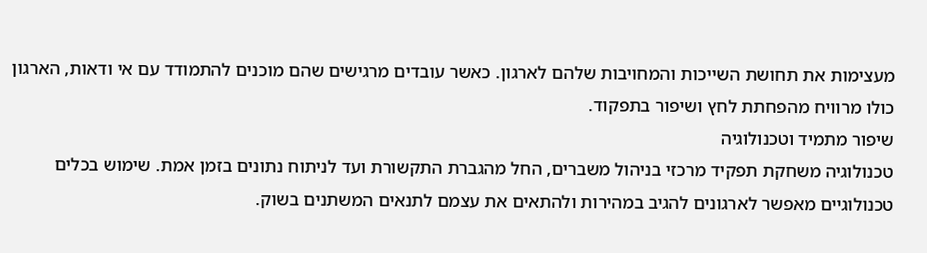מעצימות את תחושת השייכות והמחויבות שלהם לארגון. כאשר עובדים מרגישים שהם מוכנים להתמודד עם אי ודאות, הארגון כולו מרוויח מהפחתת לחץ ושיפור בתפקוד.
שיפור מתמיד וטכנולוגיה
טכנולוגיה משחקת תפקיד מרכזי בניהול משברים, החל מהגברת התקשורת ועד לניתוח נתונים בזמן אמת. שימוש בכלים טכנולוגיים מאפשר לארגונים להגיב במהירות ולהתאים את עצמם לתנאים המשתנים בשוק.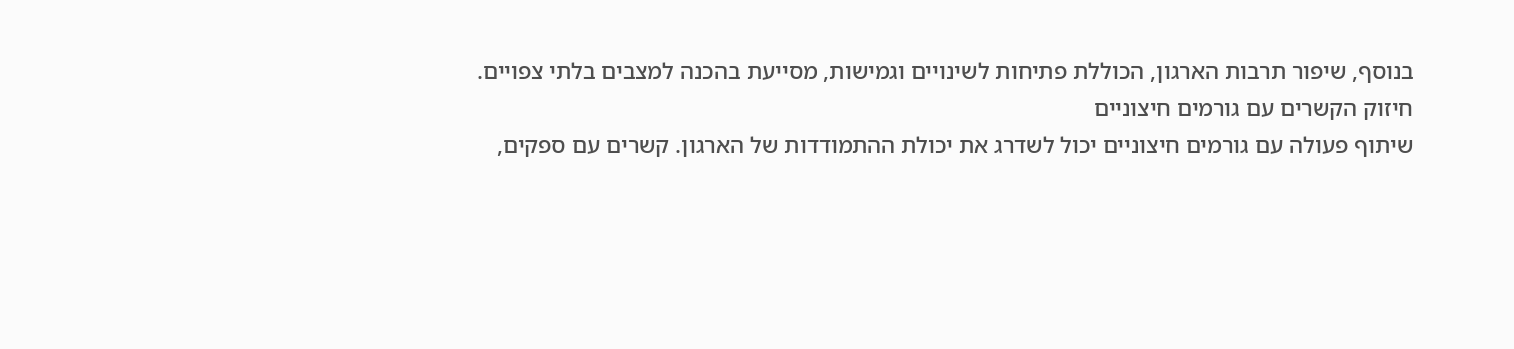בנוסף, שיפור תרבות הארגון, הכוללת פתיחות לשינויים וגמישות, מסייעת בהכנה למצבים בלתי צפויים.
חיזוק הקשרים עם גורמים חיצוניים
שיתוף פעולה עם גורמים חיצוניים יכול לשדרג את יכולת ההתמודדות של הארגון. קשרים עם ספקים,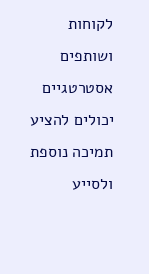לקוחות ושותפים אסטרטגיים יכולים להציע תמיכה נוספת ולסייע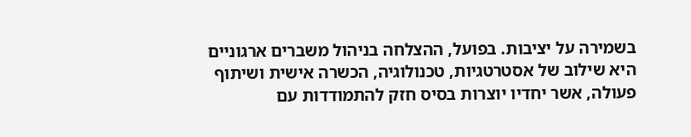בשמירה על יציבות. בפועל, ההצלחה בניהול משברים ארגוניים היא שילוב של אסטרטגיות, טכנולוגיה, הכשרה אישית ושיתוף פעולה, אשר יחדיו יוצרות בסיס חזק להתמודדות עם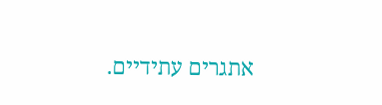אתגרים עתידיים.